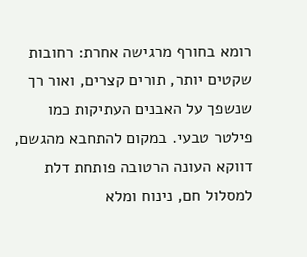רומא בחורף מרגישה אחרת: רחובות שקטים יותר, תורים קצרים, ואור רך שנשפך על האבנים העתיקות כמו פילטר טבעי. במקום להתחבא מהגשם, דווקא העונה הרטובה פותחת דלת למסלול חם, נינוח ומלא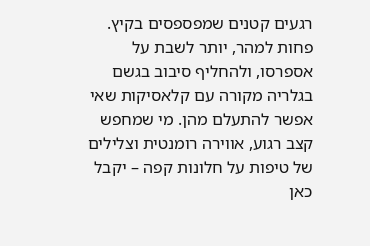רגעים קטנים שמפספסים בקיץ. פחות למהר, יותר לשבת על אספרסו, ולהחליף סיבוב בגשם בגלריה מקורה עם קלאסיקות שאי אפשר להתעלם מהן. מי שמחפש קצב רגוע, אווירה רומנטית וצלילים של טיפות על חלונות קפה – יקבל כאן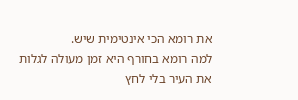את רומא הכי אינטימית שיש.
למה רומא בחורף היא זמן מעולה לגלות את העיר בלי לחץ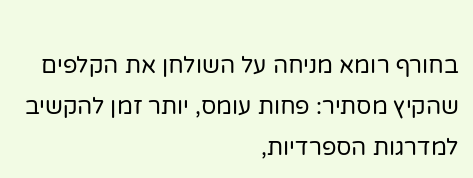בחורף רומא מניחה על השולחן את הקלפים שהקיץ מסתיר: פחות עומס, יותר זמן להקשיב למדרגות הספרדיות,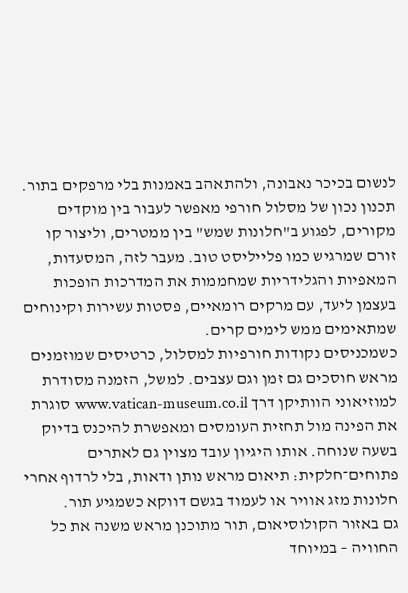לנשום בכיכר נאבונה, ולהתאהב באמנות בלי מרפקים בתור. תכנון נכון של מסלול חורפי מאפשר לעבור בין מוקדים מקורים, לפגוע ב"חלונות שמש" בין ממטרים, וליצור קו זורם שמרגיש כמו פלייליסט טוב. מעבר לזה, המסעדות, המאפיות והגלידריות שמחממות את המדרכות הופכות בעצמן ליעד, עם מרקים רומאיים, פסטות עשירות וקינוחים שמתאימים ממש לימים קרים.
כשמכניסים נקודות חורפיות למסלול, כרטיסים שמוזמנים מראש חוסכים גם זמן וגם עצבים. למשל, הזמנה מסודרת למוזיאוני הוותיקן דרך www.vatican-museum.co.il סוגרת את הפינה מול תחזית העומסים ומאפשרת להיכנס בדיוק בשעה שנוחה. אותו היגיון עובד מצוין גם לאתרים פתוחים־חלקית: תיאום מראש נותן ודאות, בלי לרדוף אחרי חלונות מזג אוויר או לעמוד בגשם דווקא כשמגיע תור.
גם באזור הקולוסיאום, תור מתוכנן מראש משנה את כל החוויה – במיוחד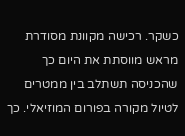כשקר. רכישה מקוונת מסודרת מראש מווסתת את היום כך שהכניסה תשתלב בין ממטרים לטיול מקורה בפורום המוזיאלי. כך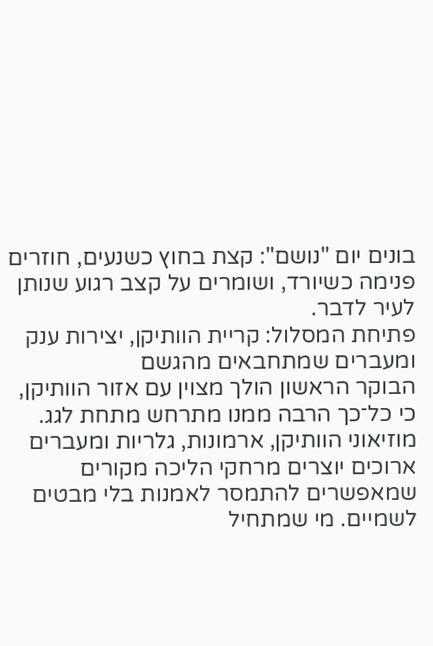בונים יום "נושם": קצת בחוץ כשנעים, חוזרים פנימה כשיורד, ושומרים על קצב רגוע שנותן לעיר לדבר.
פתיחת המסלול: קריית הוותיקן, יצירות ענק ומעברים שמתחבאים מהגשם
הבוקר הראשון הולך מצוין עם אזור הוותיקן, כי כל־כך הרבה ממנו מתרחש מתחת לגג. מוזיאוני הוותיקן, ארמונות, גלריות ומעברים ארוכים יוצרים מרחקי הליכה מקורים שמאפשרים להתמסר לאמנות בלי מבטים לשמיים. מי שמתחיל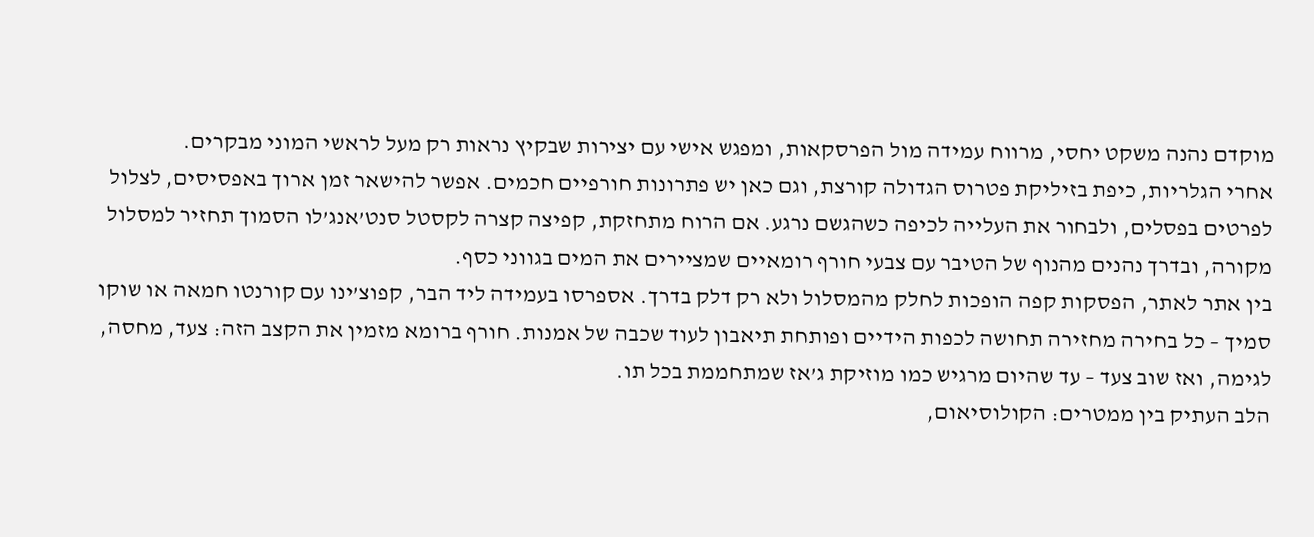מוקדם נהנה משקט יחסי, מרווח עמידה מול הפרסקאות, ומפגש אישי עם יצירות שבקיץ נראות רק מעל לראשי המוני מבקרים.
אחרי הגלריות, כיפת בזיליקת פטרוס הגדולה קורצת, וגם כאן יש פתרונות חורפיים חכמים. אפשר להישאר זמן ארוך באפסיסים, לצלול לפרטים בפסלים, ולבחור את העלייה לכיפה כשהגשם נרגע. אם הרוח מתחזקת, קפיצה קצרה לקסטל סנט’אנג’לו הסמוך תחזיר למסלול מקורה, ובדרך נהנים מהנוף של הטיבר עם צבעי חורף רומאיים שמציירים את המים בגווני כסף.
בין אתר לאתר, הפסקות קפה הופכות לחלק מהמסלול ולא רק דלק בדרך. אספרסו בעמידה ליד הבר, קפוצ’ינו עם קורנטו חמאה או שוקו סמיך – כל בחירה מחזירה תחושה לכפות הידיים ופותחת תיאבון לעוד שכבה של אמנות. חורף ברומא מזמין את הקצב הזה: צעד, מחסה, לגימה, ואז שוב צעד – עד שהיום מרגיש כמו מוזיקת ג’אז שמתחממת בכל תו.
הלב העתיק בין ממטרים: הקולוסיאום,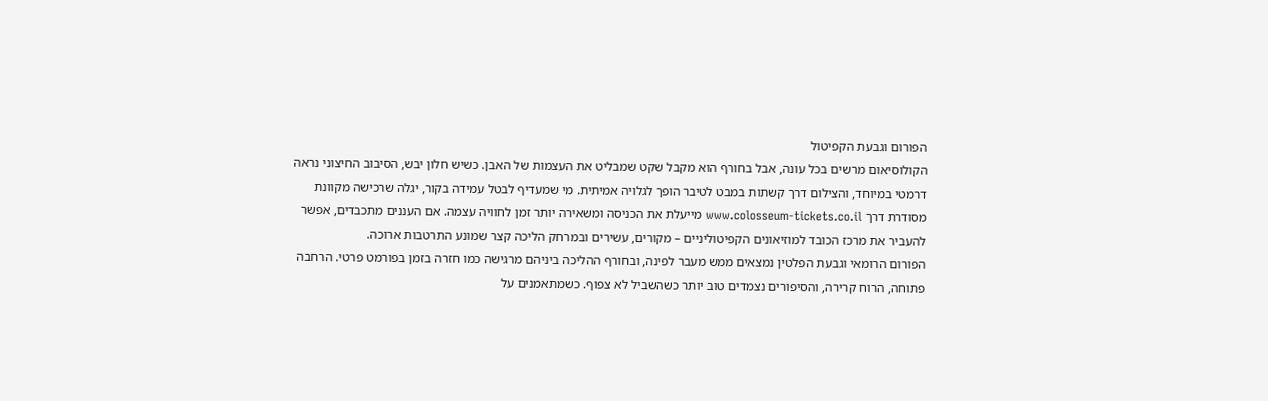הפורום וגבעת הקפיטול
הקולוסיאום מרשים בכל עונה, אבל בחורף הוא מקבל שקט שמבליט את העצמות של האבן. כשיש חלון יבש, הסיבוב החיצוני נראה דרמטי במיוחד, והצילום דרך קשתות במבט לטיבר הופך לגלויה אמיתית. מי שמעדיף לבטל עמידה בקור, יגלה שרכישה מקוונת מסודרת דרך www.colosseum-tickets.co.il מייעלת את הכניסה ומשאירה יותר זמן לחוויה עצמה. אם העננים מתכבדים, אפשר להעביר את מרכז הכובד למוזיאונים הקפיטוליניים – מקורים, עשירים ובמרחק הליכה קצר שמונע התרטבות ארוכה.
הפורום הרומאי וגבעת הפלטין נמצאים ממש מעבר לפינה, ובחורף ההליכה ביניהם מרגישה כמו חזרה בזמן בפורמט פרטי. הרחבה פתוחה, הרוח קרירה, והסיפורים נצמדים טוב יותר כשהשביל לא צפוף. כשמתאמנים על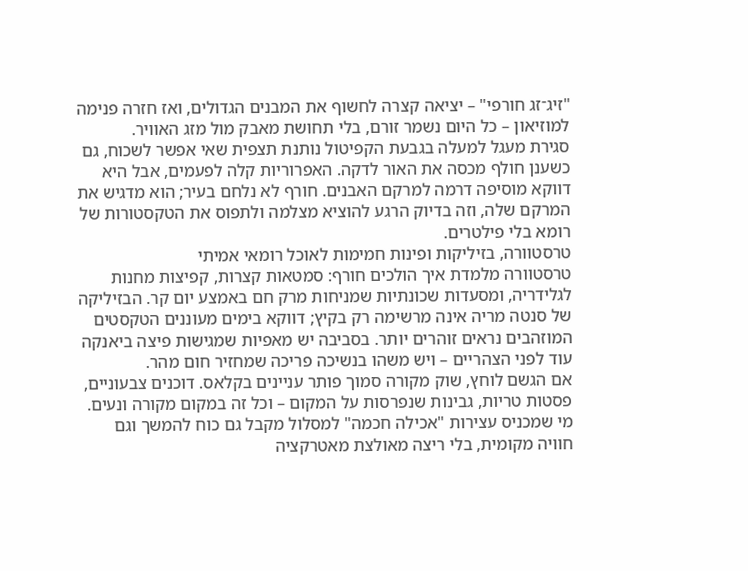"זיג־זג חורפי" – יציאה קצרה לחשוף את המבנים הגדולים, ואז חזרה פנימה למוזיאון – כל היום נשמר זורם, בלי תחושת מאבק מול מזג האוויר.
סגירת מעגל למעלה בגבעת הקפיטול נותנת תצפית שאי אפשר לשכוח, גם כשענן חולף מכסה את האור לדקה. האפרוריות קלה לפעמים, אבל היא דווקא מוסיפה דרמה למרקם האבנים. חורף לא נלחם בעיר; הוא מדגיש את המרקם שלה, וזה בדיוק הרגע להוציא מצלמה ולתפוס את הטקסטורות של רומא בלי פילטרים.
טרסטוורה, בזיליקות ופינות חמימות לאוכל רומאי אמיתי
טרסטוורה מלמדת איך הולכים חורף: סמטאות קצרות, קפיצות מחנות לגלידריה, ומסעדות שכונתיות שמניחות מרק חם באמצע יום קר. הבזיליקה של סנטה מריה אינה מרשימה רק בקיץ; דווקא בימים מעוננים הטקסטים המוזהבים נראים זוהרים יותר. בסביבה יש מאפיות שמגישות פיצה ביאנקה עוד לפני הצהריים – ויש משהו בנשיכה פריכה שמחזיר חום מהר.
אם הגשם לוחץ, שוק מקורה סמוך פותר עניינים בקלאס. דוכנים צבעוניים, פסטות טריות, גבינות שנפרסות על המקום – וכל זה במקום מקורה ונעים. מי שמכניס עצירות "אכילה חכמה" למסלול מקבל גם כוח להמשך וגם חוויה מקומית, בלי ריצה מאולצת מאטרקציה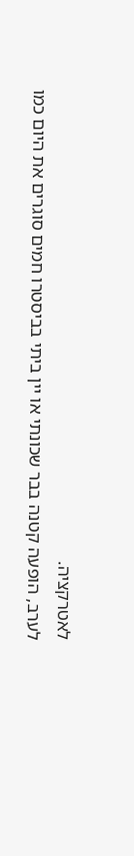לאטרקציה.
לערב, הופעה קטנה בבר שכונתי או יין ביתי בביסטרו חמים סוגרים את היום כמו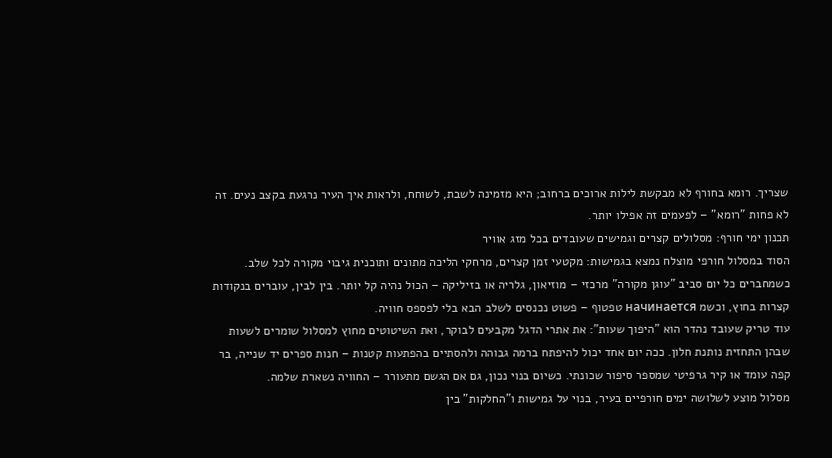שצריך. רומא בחורף לא מבקשת לילות ארוכים ברחוב; היא מזמינה לשבת, לשוחח, ולראות איך העיר נרגעת בקצב נעים. זה לא פחות "רומא" – לפעמים זה אפילו יותר.
תכנון ימי חורף: מסלולים קצרים וגמישים שעובדים בכל מזג אוויר
הסוד במסלול חורפי מוצלח נמצא בגמישות: מקטעי זמן קצרים, מרחקי הליכה מתונים ותוכנית גיבוי מקורה לכל שלב. כשמחברים כל יום סביב "עוגן מקורה" מרכזי – מוזיאון, גלריה או בזיליקה – הכול נהיה קל יותר. בין לבין, עוברים בנקודות קצרות בחוץ, וכשמ начинается טפטוף – פשוט נכנסים לשלב הבא בלי לפספס חוויה.
עוד טריק שעובד נהדר הוא "היפוך שעות": את אתרי הדגל מקבעים לבוקר, ואת השיטוטים מחוץ למסלול שומרים לשעות שבהן התחזית נותנת חלון. ככה יום אחד יכול להיפתח ברמה גבוהה ולהסתיים בהפתעות קטנות – חנות ספרים יד שנייה, בר קפה עומד או קיר גרפיטי שמספר סיפור שכונתי. כשיום בנוי נכון, גם אם הגשם מתעורר – החוויה נשארת שלמה.
מסלול מוצע לשלושה ימים חורפיים בעיר, בנוי על גמישות ו"החלקות" בין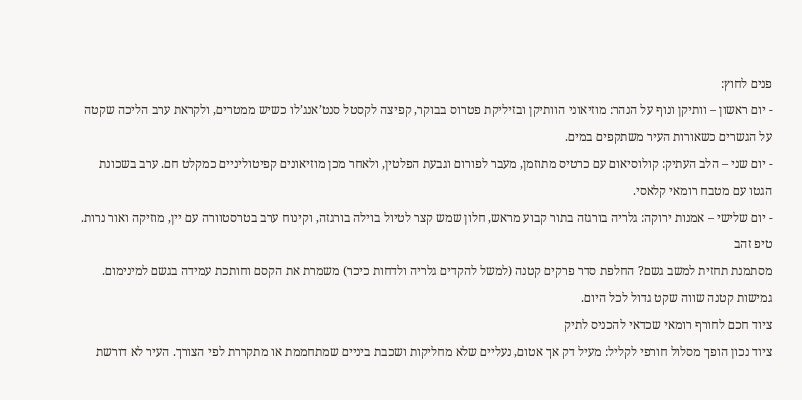פנים לחוץ:
- יום ראשון – וותיקן ונוף על הנהר: מוזיאוני הוותיקן ובזיליקת פטרוס בבוקר, קפיצה לקסטל סנט’אנג’לו כשיש ממטרים, ולקראת ערב הליכה שקטה על הגשרים כשאורות העיר משתקפים במים.
- יום שני – הלב העתיק: קולוסיאום עם כרטיס מתוזמן, מעבר לפורום וגבעת הפלטין, ולאחר מכן מוזיאונים קפיטוליניים כמקלט חם. ערב בשכונת הגטו עם מטבח רומאי קלאסי.
- יום שלישי – אמנות ירוקה: גלריה בורגזה בתור קבוע מראש, חלון שמש קצר לטיול בוילה בורגזה, וקינוח ערב בטרסטוורה עם יין, מוזיקה ואור נרות.
טיפ זהב
מסתמנת תחזית למשב גשם? החלפת סדר פרקים קטנה (למשל להקדים גלריה ולדחות כיכר) משמרת את הקסם וחותכת עמידה בגשם למינימום. גמישות קטנה שווה שקט גדול לכל היום.
ציוד חכם לחורף רומאי שכדאי להכניס לתיק
ציוד נכון הופך מסלול חורפי לקליל: מעיל דק אך אטום, נעליים שלא מחליקות ושכבת ביניים שמתחממת או מתקררת לפי הצורך. העיר לא דורשת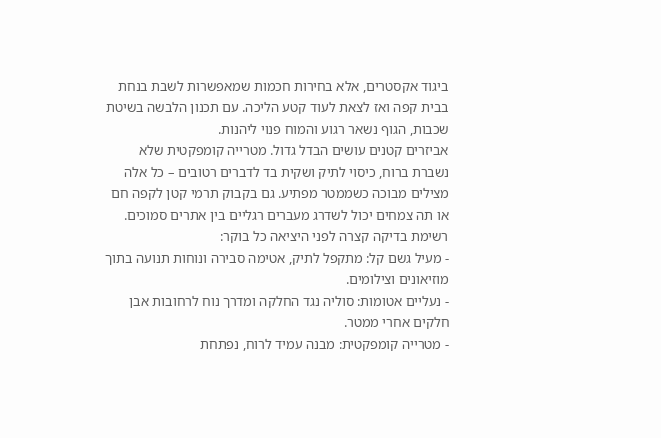ביגוד אקסטרים, אלא בחירות חכמות שמאפשרות לשבת בנחת בבית קפה ואז לצאת לעוד קטע הליכה. עם תכנון הלבשה בשיטת שכבות, הגוף נשאר רגוע והמוח פנוי ליהנות.
אביזרים קטנים עושים הבדל גדול. מטרייה קומפקטית שלא נשברת ברוח, כיסוי לתיק ושקית בד לדברים רטובים – כל אלה מצילים מבוכה כשממטר מפתיע. גם בקבוק תרמי קטן לקפה חם או תה צמחים יכול לשדרג מעברים רגליים בין אתרים סמוכים.
רשימת בדיקה קצרה לפני היציאה כל בוקר:
- מעיל גשם קל: מתקפל לתיק, אטימה סבירה ונוחות תנועה בתוך מוזיאונים וצילומים.
- נעליים אטומות: סוליה נגד החלקה ומדרך נוח לרחובות אבן חלקים אחרי ממטר.
- מטרייה קומפקטית: מבנה עמיד לרוח, נפתחת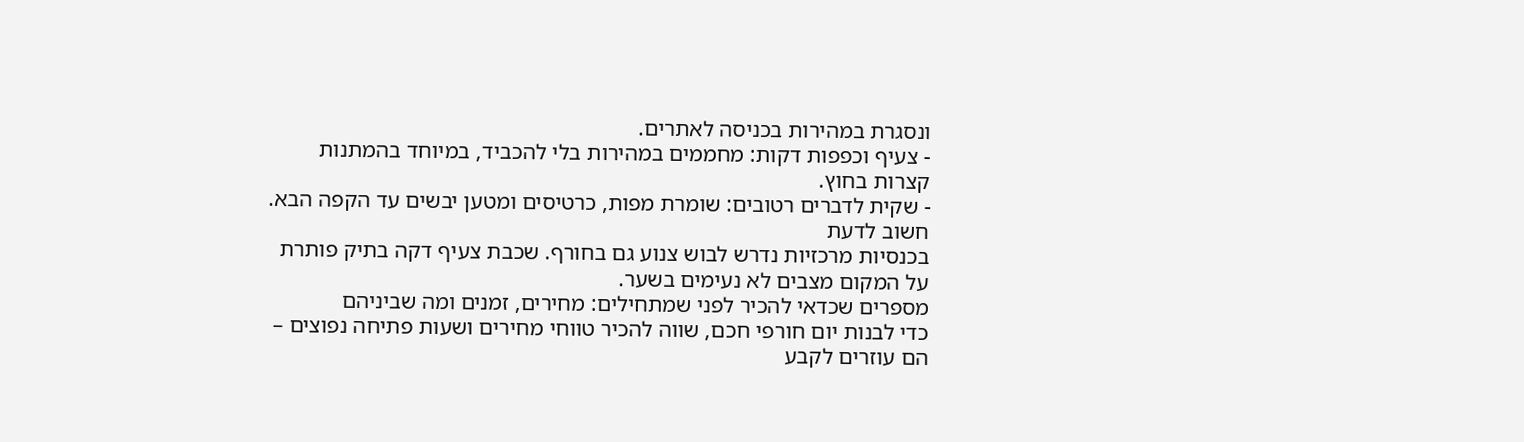ונסגרת במהירות בכניסה לאתרים.
- צעיף וכפפות דקות: מחממים במהירות בלי להכביד, במיוחד בהמתנות קצרות בחוץ.
- שקית לדברים רטובים: שומרת מפות, כרטיסים ומטען יבשים עד הקפה הבא.
חשוב לדעת
בכנסיות מרכזיות נדרש לבוש צנוע גם בחורף. שכבת צעיף דקה בתיק פותרת על המקום מצבים לא נעימים בשער.
מספרים שכדאי להכיר לפני שמתחילים: מחירים, זמנים ומה שביניהם
כדי לבנות יום חורפי חכם, שווה להכיר טווחי מחירים ושעות פתיחה נפוצים – הם עוזרים לקבע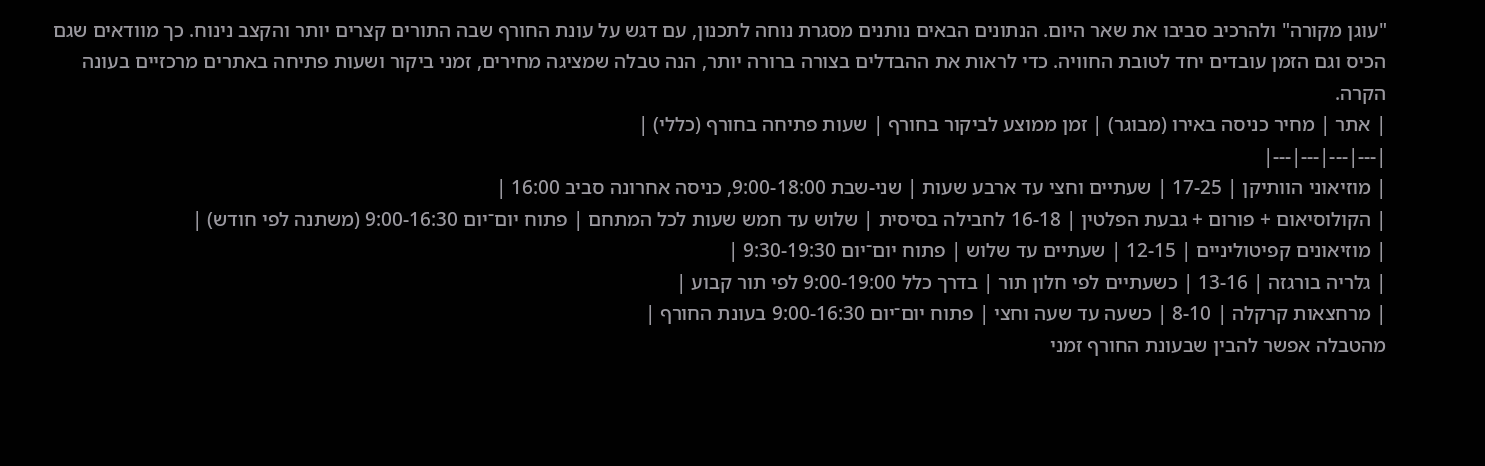"עוגן מקורה" ולהרכיב סביבו את שאר היום. הנתונים הבאים נותנים מסגרת נוחה לתכנון, עם דגש על עונת החורף שבה התורים קצרים יותר והקצב נינוח. כך מוודאים שגם הכיס וגם הזמן עובדים יחד לטובת החוויה. כדי לראות את ההבדלים בצורה ברורה יותר, הנה טבלה שמציגה מחירים, זמני ביקור ושעות פתיחה באתרים מרכזיים בעונה הקרה.
| אתר | מחיר כניסה באירו (מבוגר) | זמן ממוצע לביקור בחורף | שעות פתיחה בחורף (כללי) |
|---|---|---|---|
| מוזיאוני הוותיקן | 17-25 | שעתיים וחצי עד ארבע שעות | שני-שבת 9:00-18:00, כניסה אחרונה סביב 16:00 |
| הקולוסיאום + פורום + גבעת הפלטין | 16-18 לחבילה בסיסית | שלוש עד חמש שעות לכל המתחם | פתוח יום־יום 9:00-16:30 (משתנה לפי חודש) |
| מוזיאונים קפיטוליניים | 12-15 | שעתיים עד שלוש | פתוח יום־יום 9:30-19:30 |
| גלריה בורגזה | 13-16 | כשעתיים לפי חלון תור | בדרך כלל 9:00-19:00 לפי תור קבוע |
| מרחצאות קרקלה | 8-10 | כשעה עד שעה וחצי | פתוח יום־יום 9:00-16:30 בעונת החורף |
מהטבלה אפשר להבין שבעונת החורף זמני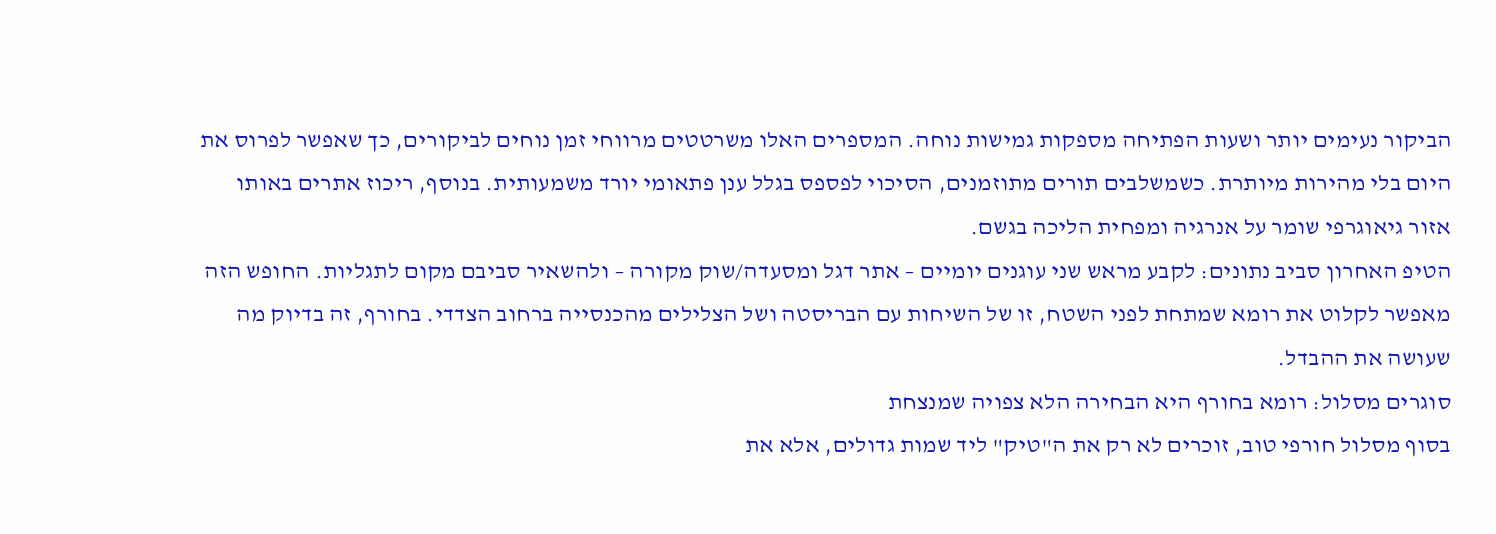הביקור נעימים יותר ושעות הפתיחה מספקות גמישות נוחה. המספרים האלו משרטטים מרווחי זמן נוחים לביקורים, כך שאפשר לפרוס את היום בלי מהירות מיותרת. כשמשלבים תורים מתוזמנים, הסיכוי לפספס בגלל ענן פתאומי יורד משמעותית. בנוסף, ריכוז אתרים באותו אזור גיאוגרפי שומר על אנרגיה ומפחית הליכה בגשם.
הטיפ האחרון סביב נתונים: לקבע מראש שני עוגנים יומיים – אתר דגל ומסעדה/שוק מקורה – ולהשאיר סביבם מקום לתגליות. החופש הזה מאפשר לקלוט את רומא שמתחת לפני השטח, זו של השיחות עם הבריסטה ושל הצלילים מהכנסייה ברחוב הצדדי. בחורף, זה בדיוק מה שעושה את ההבדל.
סוגרים מסלול: רומא בחורף היא הבחירה הלא צפויה שמנצחת
בסוף מסלול חורפי טוב, זוכרים לא רק את ה"טיק" ליד שמות גדולים, אלא את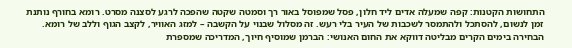התחושות הקטנות: קפה שמעלה אדים ליד חלון, פסל שמפוסל באור רך וסמטה שקטה שהפכה לרגע לסצנה מסרט. רומא בחורף נותנת זמן לנשום, להסתכל ולהתמסר לשכבות של העיר בלי רעש. זה מסלול שבנוי על הקשבה – למזג האוויר, לקצב הגוף וללב של רומא.
הבחירה בימים הקרים מבליטה דווקא את החום האנושי: הברמן שמוסיף חיוך, המדריכה שמספרת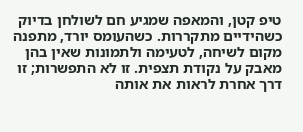טיפ קטן, והמאפה שמגיע חם לשולחן בדיוק כשהידיים מתקררות. כשהעומס יורד, מתפנה מקום לשיחה, לטעימה ולתמונות שאין בהן מאבק על נקודת תצפית. זו לא התפשרות; זו דרך אחרת לראות את אותה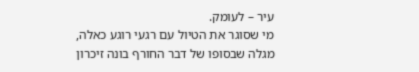עיר – לעומק.
מי שסוגר את הטיול עם רגעי רוגע כאלה, מגלה שבסופו של דבר החורף בונה זיכרון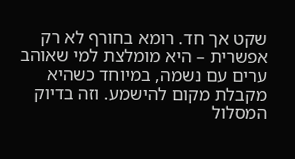שקט אך חד. רומא בחורף לא רק אפשרית – היא מומלצת למי שאוהב ערים עם נשמה, במיוחד כשהיא מקבלת מקום להישמע. וזה בדיוק המסלול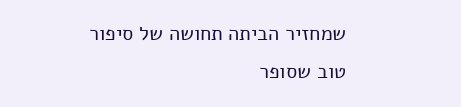שמחזיר הביתה תחושה של סיפור טוב שסופר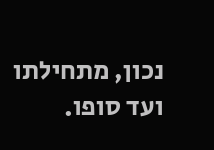נכון, מתחילתו ועד סופו.